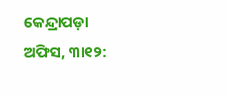କେନ୍ଦ୍ରାପଡ଼ା ଅଫିସ, ୩ା୧୨: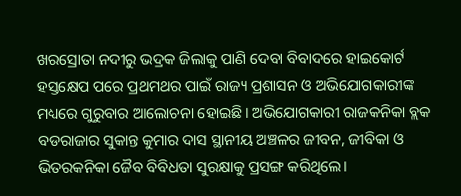ଖରସ୍ରୋତା ନଦୀରୁ ଭଦ୍ରକ ଜିଲାକୁ ପାଣି ଦେବା ବିବାଦରେ ହାଇକୋର୍ଟ ହସ୍ତକ୍ଷେପ ପରେ ପ୍ରଥମଥର ପାଇଁ ରାଜ୍ୟ ପ୍ରଶାସନ ଓ ଅଭିଯୋଗକାରୀଙ୍କ ମଧ୍ୟରେ ଗୁରୁବାର ଆଲୋଚନା ହୋଇଛି। ଅଭିଯୋଗକାରୀ ରାଜକନିକା ବ୍ଲକ ବଡରାଜାର ସୁକାନ୍ତ କୁମାର ଦାସ ସ୍ଥାନୀୟ ଅଞ୍ଚଳର ଜୀବନ, ଜୀବିକା ଓ ଭିତରକନିକା ଜୈବ ବିବିଧତା ସୁରକ୍ଷାକୁ ପ୍ରସଙ୍ଗ କରିଥିଲେ।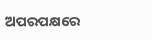ଅପରପକ୍ଷରେ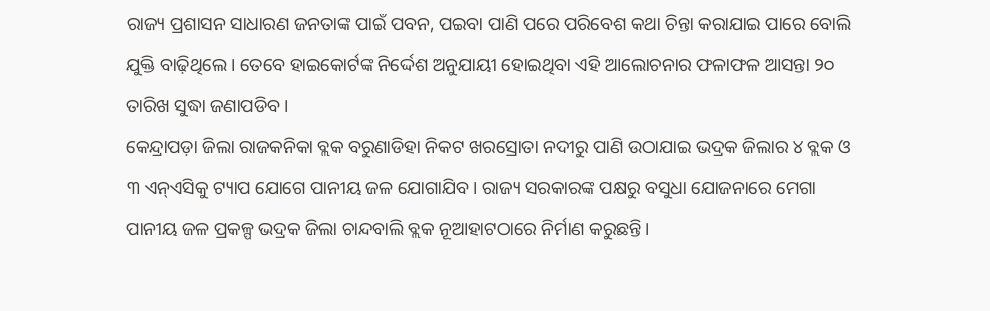ରାଜ୍ୟ ପ୍ରଶାସନ ସାଧାରଣ ଜନତାଙ୍କ ପାଇଁ ପବନ, ପଇବା ପାଣି ପରେ ପରିବେଶ କଥା ଚିନ୍ତା କରାଯାଇ ପାରେ ବୋଲି ଯୁକ୍ତି ବାଢ଼ିଥିଲେ। ତେବେ ହାଇକୋର୍ଟଙ୍କ ନିର୍ଦ୍ଦେଶ ଅନୁଯାୟୀ ହୋଇଥିବା ଏହି ଆଲୋଚନାର ଫଳାଫଳ ଆସନ୍ତା ୨୦ ତାରିଖ ସୁଦ୍ଧା ଜଣାପଡିବ।
କେନ୍ଦ୍ରାପଡ଼ା ଜିଲା ରାଜକନିକା ବ୍ଲକ ବରୁଣାଡିହା ନିକଟ ଖରସ୍ରୋତା ନଦୀରୁ ପାଣି ଉଠାଯାଇ ଭଦ୍ରକ ଜିଲାର ୪ ବ୍ଲକ ଓ ୩ ଏନ୍ଏସିକୁ ଟ୍ୟାପ ଯୋଗେ ପାନୀୟ ଜଳ ଯୋଗାଯିବ। ରାଜ୍ୟ ସରକାରଙ୍କ ପକ୍ଷରୁ ବସୁଧା ଯୋଜନାରେ ମେଗା ପାନୀୟ ଜଳ ପ୍ରକଳ୍ପ ଭଦ୍ରକ ଜିଲା ଚାନ୍ଦବାଲି ବ୍ଲକ ନୂଆହାଟଠାରେ ନିର୍ମାଣ କରୁଛନ୍ତି।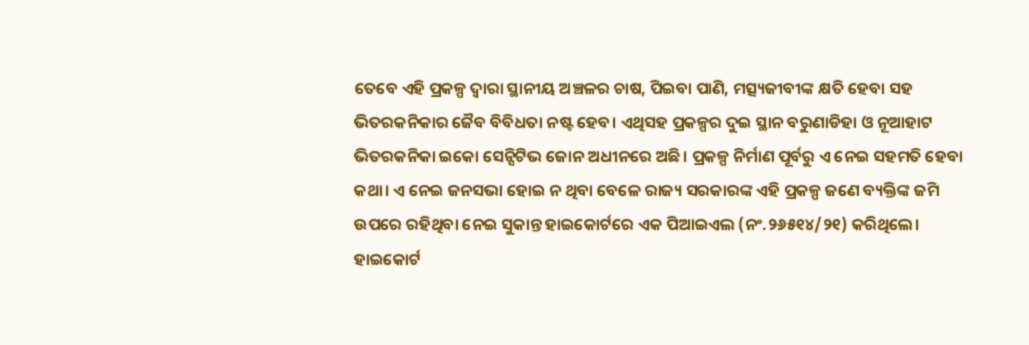ତେବେ ଏହି ପ୍ରକଳ୍ପ ଦ୍ୱାରା ସ୍ଥାନୀୟ ଅଞ୍ଚଳର ଚାଷ, ପିଇବା ପାଣି, ମତ୍ସ୍ୟଜୀବୀଙ୍କ କ୍ଷତି ହେବା ସହ ଭିତରକନିକାର ଜୈବ ବିବିଧତା ନଷ୍ଟ ହେବ। ଏଥିସହ ପ୍ରକଳ୍ପର ଦୁଇ ସ୍ଥାନ ବରୁଣାଡିହା ଓ ନୂଆହାଟ ଭିତରକନିକା ଇକୋ ସେନ୍ସିଟିଭ ଜୋନ ଅଧୀନରେ ଅଛି। ପ୍ରକଳ୍ପ ନିର୍ମାଣ ପୂର୍ବରୁ ଏ ନେଇ ସହମତି ହେବା କଥା। ଏ ନେଇ ଜନସଭା ହୋଇ ନ ଥିବା ବେଳେ ରାଜ୍ୟ ସରକାରଙ୍କ ଏହି ପ୍ରକଳ୍ପ ଜଣେ ବ୍ୟକ୍ତିଙ୍କ ଜମି ଉପରେ ରହିଥିବା ନେଇ ସୁକାନ୍ତ ହାଇକୋର୍ଟରେ ଏକ ପିଆଇଏଲ (ନଂ.୨୬୫୧୪/୨୧) କରିଥିଲେ। ହାଇକୋର୍ଟ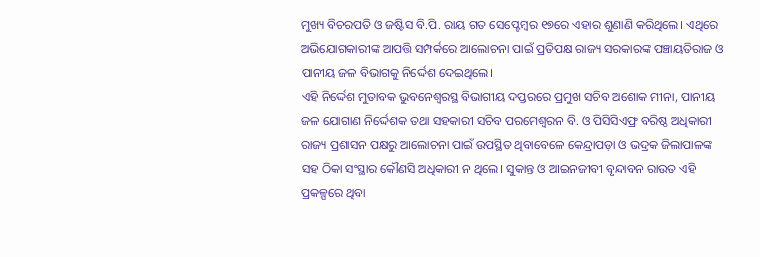ମୁଖ୍ୟ ବିଚରପତି ଓ ଜଷ୍ଟିସ ବି.ପି. ରାୟ ଗତ ସେପ୍ଟେମ୍ବର ୧୭ରେ ଏହାର ଶୁଣାଣି କରିଥିଲେ। ଏଥିରେ ଅଭିଯୋଗକାରୀଙ୍କ ଆପତ୍ତି ସମ୍ପର୍କରେ ଆଲୋଚନା ପାଇଁ ପ୍ରତିପକ୍ଷ ରାଜ୍ୟ ସରକାରଙ୍କ ପଞ୍ଚାୟତିରାଜ ଓ ପାନୀୟ ଜଳ ବିଭାଗକୁ ନିର୍ଦ୍ଦେଶ ଦେଇଥିଲେ।
ଏହି ନିର୍ଦ୍ଦେଶ ମୁତାବକ ଭୁବନେଶ୍ୱରସ୍ଥ ବିଭାଗୀୟ ଦପ୍ତରରେ ପ୍ରମୁଖ ସଚିବ ଅଶୋକ ମୀନା, ପାନୀୟ ଜଳ ଯୋଗାଣ ନିର୍ଦ୍ଦେଶକ ତଥା ସହକାରୀ ସଚିବ ପରମେଶ୍ୱରନ ବି. ଓ ପିସିସିଏଫ୍ର ବରିଷ୍ଠ ଅଧିକାରୀ ରାଜ୍ୟ ପ୍ରଶାସନ ପକ୍ଷରୁ ଆଲୋଚନା ପାଇଁ ଉପସ୍ଥିତ ଥିବାବେଳେ କେନ୍ଦ୍ରାପଡ଼ା ଓ ଭଦ୍ରକ ଜିଲାପାଳଙ୍କ ସହ ଠିକା ସଂସ୍ଥାର କୌଣସି ଅଧିକାରୀ ନ ଥିଲେ। ସୁକାନ୍ତ ଓ ଆଇନଜୀବୀ ବୃନ୍ଦାବନ ରାଉତ ଏହି ପ୍ରକଳ୍ପରେ ଥିବା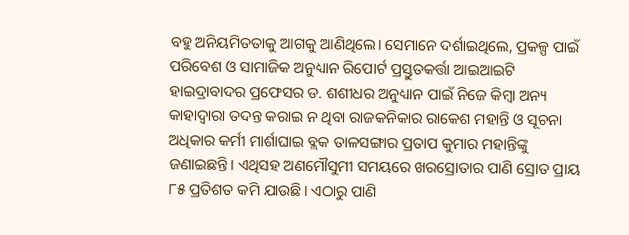ବହୁ ଅନିୟମିତତାକୁ ଆଗକୁ ଆଣିଥିଲେ। ସେମାନେ ଦର୍ଶାଇଥିଲେ, ପ୍ରକଳ୍ପ ପାଇଁ ପରିବେଶ ଓ ସାମାଜିକ ଅନୁଧ୍ୟାନ ରିପୋର୍ଟ ପ୍ରସ୍ତୁତକର୍ତ୍ତା ଆଇଆଇଟି ହାଇଦ୍ରାବାଦର ପ୍ରଫେସର ଡ. ଶଶୀଧର ଅନୁଧ୍ୟାନ ପାଇଁ ନିଜେ କିମ୍ବା ଅନ୍ୟ କାହାଦ୍ୱାରା ତଦନ୍ତ କରାଇ ନ ଥିବା ରାଜକନିକାର ରାକେଶ ମହାନ୍ତି ଓ ସୂଚନା ଅଧିକାର କର୍ମୀ ମାର୍ଶାଘାଇ ବ୍ଲକ ତାଳସଙ୍ଗାର ପ୍ରତାପ କୁମାର ମହାନ୍ତିଙ୍କୁ ଜଣାଇଛନ୍ତି। ଏଥିସହ ଅଣମୌସୁମୀ ସମୟରେ ଖରସ୍ରୋତାର ପାଣି ସ୍ରୋତ ପ୍ରାୟ ୮୫ ପ୍ରତିଶତ କମି ଯାଉଛି। ଏଠାରୁ ପାଣି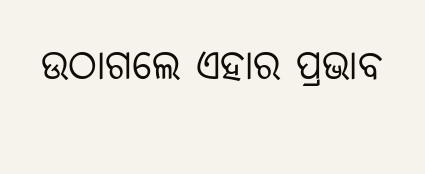ଉଠାଗଲେ ଏହାର ପ୍ରଭାବ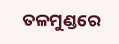ତଳମୁଣ୍ଡରେ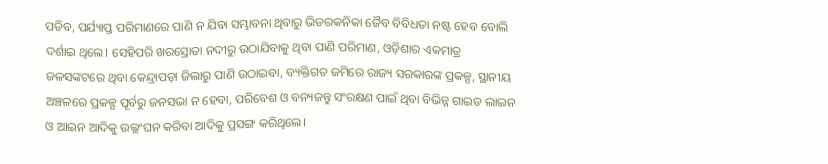ପଡିବ, ପର୍ଯ୍ୟାପ୍ତ ପରିମାଣରେ ପାଣି ନ ଯିବା ସମ୍ଭାବନା ଥିବାରୁ ଭିତରକନିକା ଜୈବ ବିବିଧତା ନଷ୍ଟ ହେବ ବୋଲି ଦର୍ଶାଇ ଥିଲେ। ସେହିପରି ଖରସ୍ରୋତା ନଦୀରୁ ଉଠାଯିବାକୁ ଥିବା ପାଣି ପରିମାଣ, ଓଡ଼ିଶାର ଏକମାତ୍ର ଜଳସଙ୍କଟରେ ଥିବା କେନ୍ଦ୍ରାପଡ଼ା ଜିଲାରୁ ପାଣି ଉଠାଇବା, ବ୍ୟକ୍ତିଗତ ଜମିରେ ରାଜ୍ୟ ସରକାରଙ୍କ ପ୍ରକଳ୍ପ, ସ୍ଥାନୀୟ ଅଞ୍ଚଳରେ ପ୍ରକଳ୍ପ ପୂର୍ବରୁ ଜନସଭା ନ ହେବା, ପରିବେଶ ଓ ବନ୍ୟଜନ୍ତୁ ସଂରକ୍ଷଣ ପାଇଁ ଥିବା ବିଭିନ୍ନ ଗାଇଡ ଲାଇନ ଓ ଆଇନ ଆଦିକୁ ଉଲ୍ଲଂଘନ କରିବା ଆଦିକୁ ପ୍ରସଙ୍ଗ କରିଥିଲେ।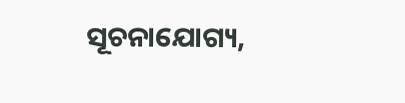ସୂଚନାଯୋଗ୍ୟ,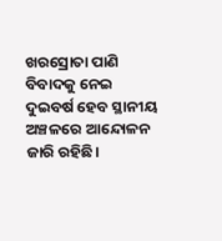ଖରସ୍ରୋତା ପାଣି ବିବାଦକୁ ନେଇ ଦୁଇବର୍ଷ ହେବ ସ୍ଥାନୀୟ ଅଞ୍ଚଳରେ ଆନ୍ଦୋଳନ ଜାରି ରହିଛି।